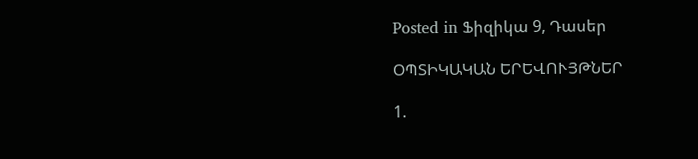Posted in Ֆիզիկա 9, Դասեր

ՕՊՏԻԿԱԿԱՆ ԵՐԵՎՈՒՅԹՆԵՐ

1.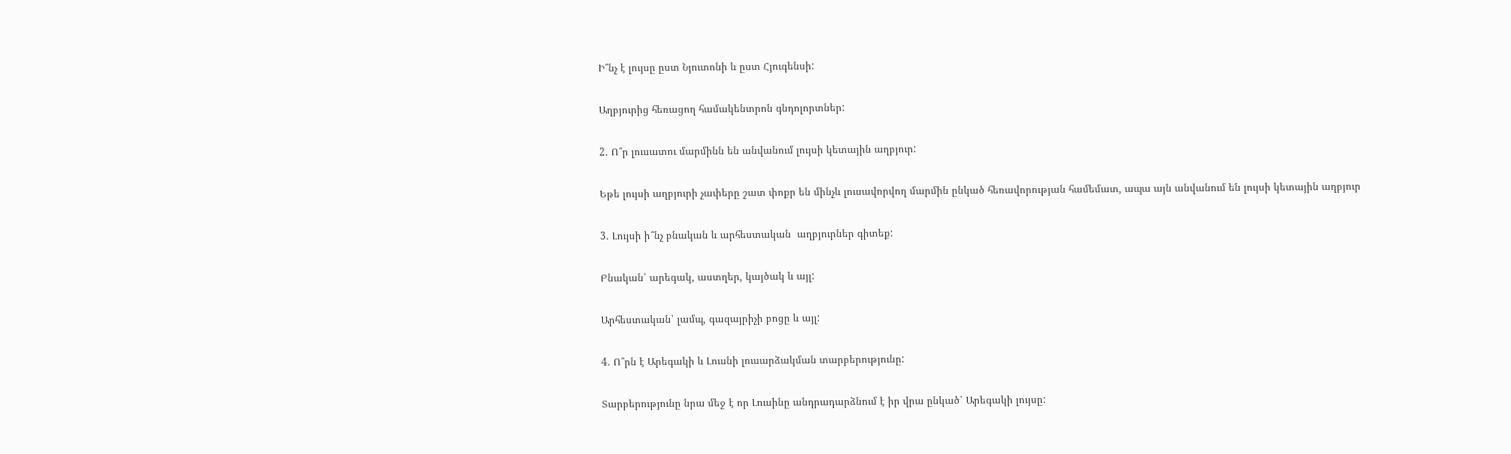Ի՞նչ է լույսը ըստ Նյուտոնի և ըստ Հյուգենսի:

Աղբյուրից հեռացող համակենտրոն գնդոլորտներ:

2. Ո՞ր լուսատու մարմինն են անվանում լույսի կետային աղբյուր:

Եթե լույսի աղբյուրի չափերը շատ փոքր են մինչև լուսավորվող մարմին ընկած հեռավորության համեմատ, ապա այն անվանում են լույսի կետային աղբյուր

3. Լույսի ի՞նչ բնական և արհեստական  աղբյուրներ գիտեք:

Բնական՝ արեգակ, աստղեր, կայծակ և այլ:

Արհեստական՝ լամպ, գազայրիչի բոցը և այլ:

4. Ո՞րն է Արեգակի և Լուսնի լուսարձակման տարբերությունը:

Տարբերությունը նրա մեջ է որ Լուսինը անդրադարձնում է իր վրա ընկած՝ Արեգակի լույսը: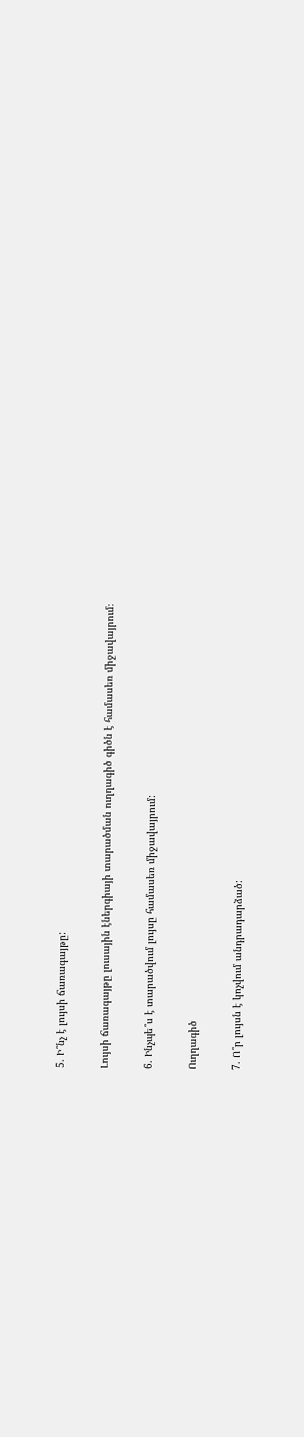5. Ի՞նչ է լույսի ճառագայթը:

Լույսի ճառագայթը լուսային էներգիայի տարածման ուղղագիծ գիծն է համասեռ միջավայրում։

6. Ինչպե՞ս է տարածվում լույսը համասեռ միջավայրում:

Ուղղագիծ

7. Ո՞ր լույսն է կոչվում անդրադարձած: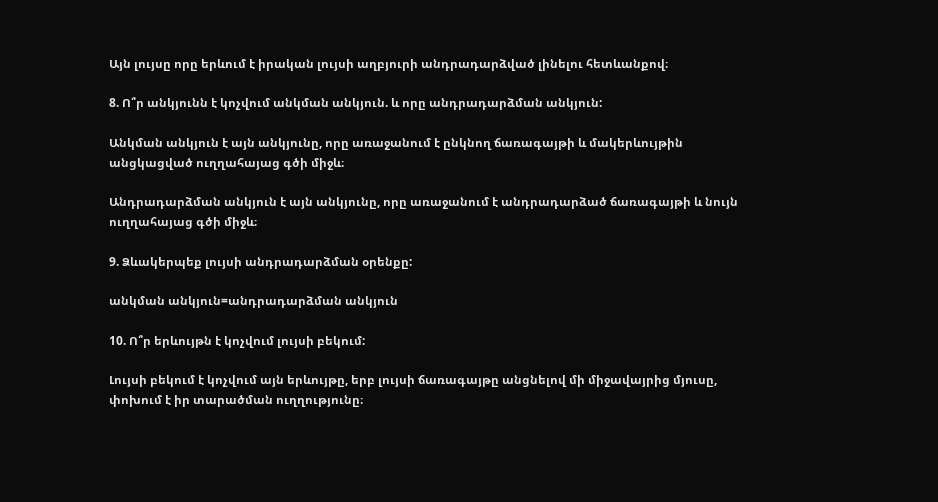Այն լույսը որը երևում է իրական լույսի աղբյուրի անդրադարձված լինելու հետևանքով։

8. Ո՞ր անկյունն է կոչվում անկման անկյուն. և որը անդրադարձման անկյուն:

Անկման անկյուն է այն անկյունը, որը առաջանում է ընկնող ճառագայթի և մակերևույթին անցկացված ուղղահայաց գծի միջև։

Անդրադարձման անկյուն է այն անկյունը, որը առաջանում է անդրադարձած ճառագայթի և նույն ուղղահայաց գծի միջև։

9. Ձևակերպեք լույսի անդրադարձման օրենքը:

անկման անկյուն=անդրադարձման անկյուն

10. Ո՞ր երևույթն է կոչվում լույսի բեկում:

Լույսի բեկում է կոչվում այն երևույթը, երբ լույսի ճառագայթը անցնելով մի միջավայրից մյուսը, փոխում է իր տարածման ուղղությունը։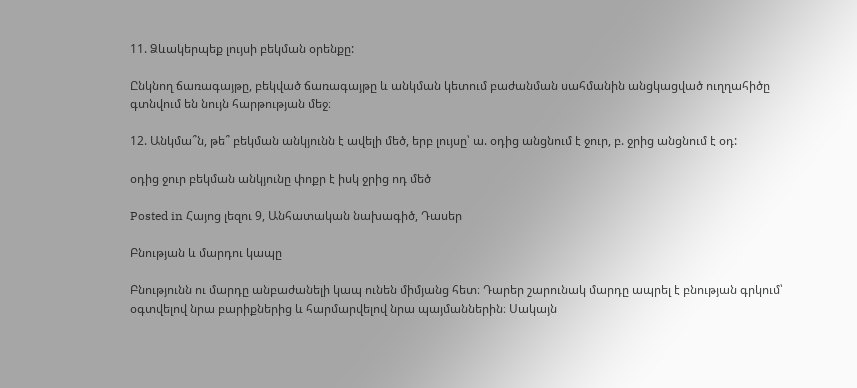11. Ձևակերպեք լույսի բեկման օրենքը:

Ընկնող ճառագայթը, բեկված ճառագայթը և անկման կետում բաժանման սահմանին անցկացված ուղղահիծը գտնվում են նույն հարթության մեջ։

12. Անկմա՞ն, թե՞ բեկման անկյունն է ավելի մեծ, երբ լույսը՝ ա. օդից անցնում է ջուր, բ. ջրից անցնում է օդ:

օդից ջուր բեկման անկյունը փոքր է իսկ ջրից ոդ մեծ

Posted in Հայոց լեզու 9, Անհատական նախագիծ, Դասեր

Բնության և մարդու կապը

Բնությունն ու մարդը անբաժանելի կապ ունեն միմյանց հետ։ Դարեր շարունակ մարդը ապրել է բնության գրկում՝ օգտվելով նրա բարիքներից և հարմարվելով նրա պայմաններին։ Սակայն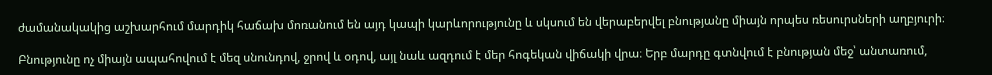ժամանակակից աշխարհում մարդիկ հաճախ մոռանում են այդ կապի կարևորությունը և սկսում են վերաբերվել բնությանը միայն որպես ռեսուրսների աղբյուրի։

Բնությունը ոչ միայն ապահովում է մեզ սնունդով, ջրով և օդով, այլ նաև ազդում է մեր հոգեկան վիճակի վրա։ Երբ մարդը գտնվում է բնության մեջ՝ անտառում,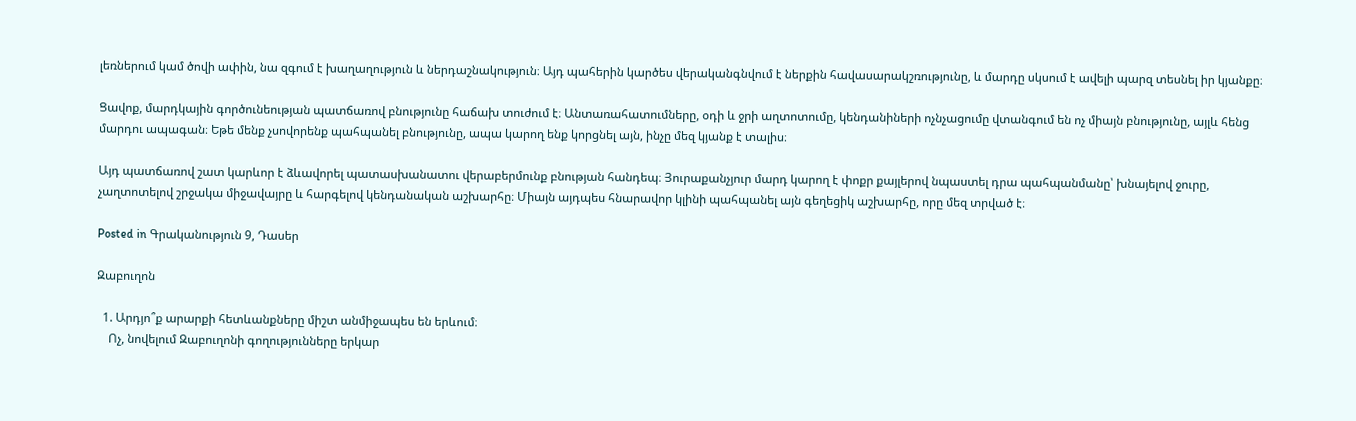լեռներում կամ ծովի ափին, նա զգում է խաղաղություն և ներդաշնակություն։ Այդ պահերին կարծես վերականգնվում է ներքին հավասարակշռությունը, և մարդը սկսում է ավելի պարզ տեսնել իր կյանքը։

Ցավոք, մարդկային գործունեության պատճառով բնությունը հաճախ տուժում է։ Անտառահատումները, օդի և ջրի աղտոտումը, կենդանիների ոչնչացումը վտանգում են ոչ միայն բնությունը, այլև հենց մարդու ապագան։ Եթե մենք չսովորենք պահպանել բնությունը, ապա կարող ենք կորցնել այն, ինչը մեզ կյանք է տալիս։

Այդ պատճառով շատ կարևոր է ձևավորել պատասխանատու վերաբերմունք բնության հանդեպ։ Յուրաքանչյուր մարդ կարող է փոքր քայլերով նպաստել դրա պահպանմանը՝ խնայելով ջուրը, չաղտոտելով շրջակա միջավայրը և հարգելով կենդանական աշխարհը։ Միայն այդպես հնարավոր կլինի պահպանել այն գեղեցիկ աշխարհը, որը մեզ տրված է։

Posted in Գրականություն 9, Դասեր

Զաբուղոն

  1. Արդյո՞ք արարքի հետևանքները միշտ անմիջապես են երևում։
    Ոչ, նովելում Զաբուղոնի գողությունները երկար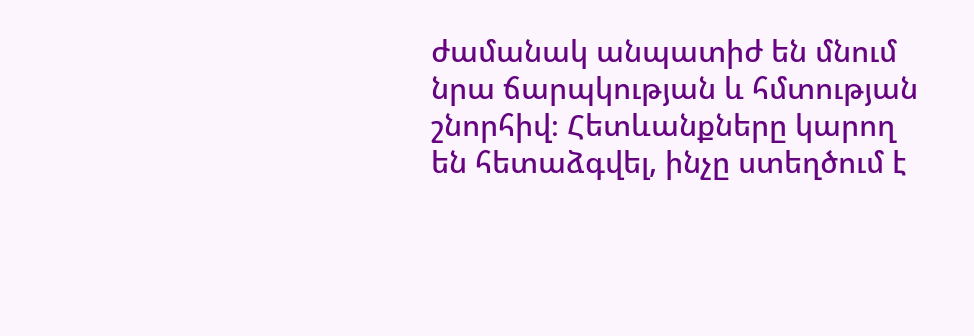ժամանակ անպատիժ են մնում նրա ճարպկության և հմտության շնորհիվ։ Հետևանքները կարող են հետաձգվել, ինչը ստեղծում է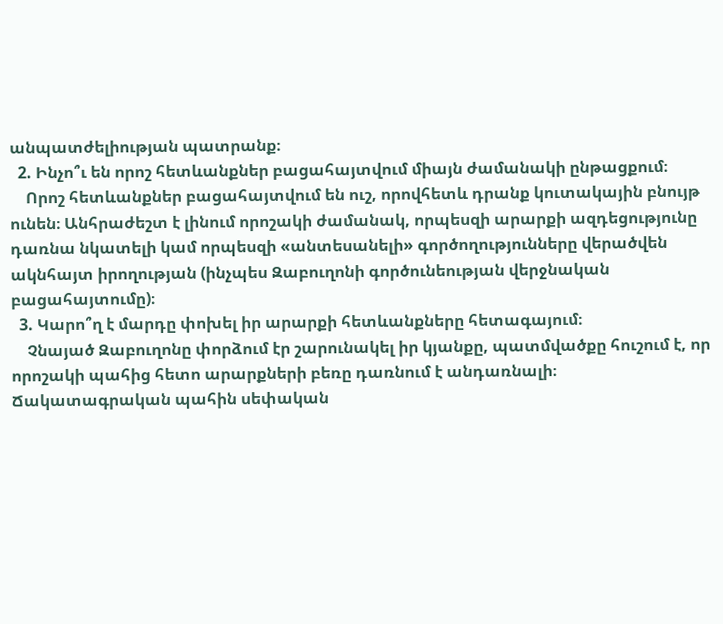անպատժելիության պատրանք։
  2. Ինչո՞ւ են որոշ հետևանքներ բացահայտվում միայն ժամանակի ընթացքում։
    Որոշ հետևանքներ բացահայտվում են ուշ, որովհետև դրանք կուտակային բնույթ ունեն։ Անհրաժեշտ է լինում որոշակի ժամանակ, որպեսզի արարքի ազդեցությունը դառնա նկատելի կամ որպեսզի «անտեսանելի» գործողությունները վերածվեն ակնհայտ իրողության (ինչպես Զաբուղոնի գործունեության վերջնական բացահայտումը)։
  3. Կարո՞ղ է մարդը փոխել իր արարքի հետևանքները հետագայում։
    Չնայած Զաբուղոնը փորձում էր շարունակել իր կյանքը, պատմվածքը հուշում է, որ որոշակի պահից հետո արարքների բեռը դառնում է անդառնալի։ Ճակատագրական պահին սեփական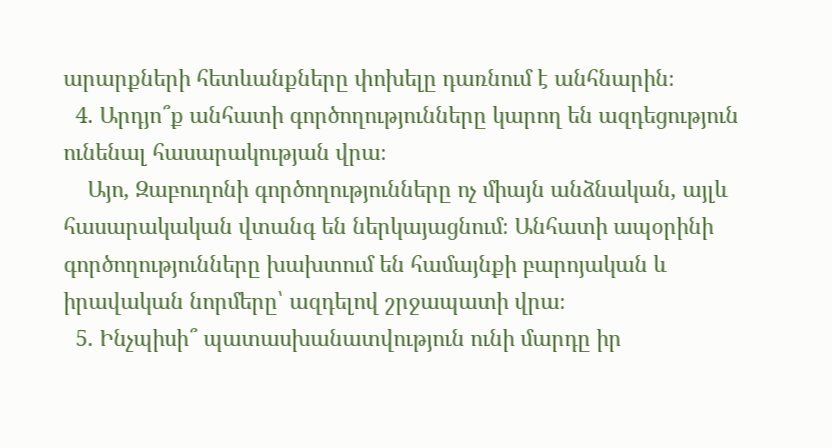արարքների հետևանքները փոխելը դառնում է անհնարին։
  4. Արդյո՞ք անհատի գործողությունները կարող են ազդեցություն ունենալ հասարակության վրա։
    Այո, Զաբուղոնի գործողությունները ոչ միայն անձնական, այլև հասարակական վտանգ են ներկայացնում։ Անհատի ապօրինի գործողությունները խախտում են համայնքի բարոյական և իրավական նորմերը՝ ազդելով շրջապատի վրա։
  5. Ինչպիսի՞ պատասխանատվություն ունի մարդը իր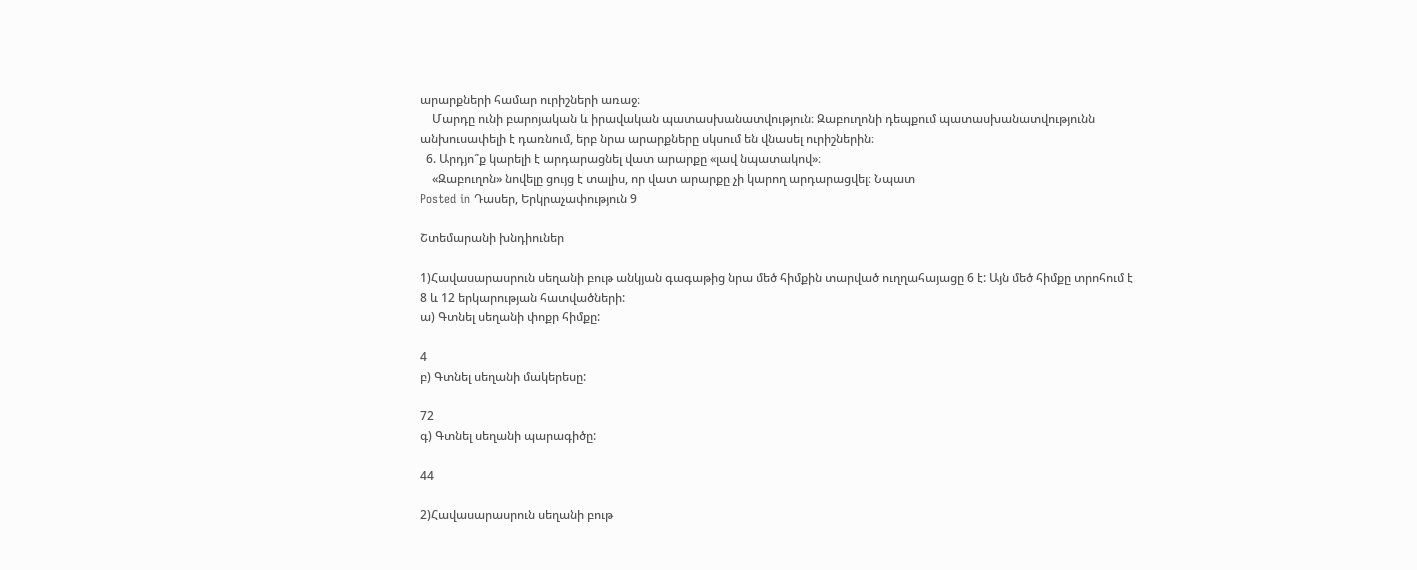արարքների համար ուրիշների առաջ։
    Մարդը ունի բարոյական և իրավական պատասխանատվություն։ Զաբուղոնի դեպքում պատասխանատվությունն անխուսափելի է դառնում, երբ նրա արարքները սկսում են վնասել ուրիշներին։
  6. Արդյո՞ք կարելի է արդարացնել վատ արարքը «լավ նպատակով»։
    «Զաբուղոն» նովելը ցույց է տալիս, որ վատ արարքը չի կարող արդարացվել։ Նպատ
Posted in Դասեր, Երկրաչափություն 9

Շտեմարանի խնդիուներ

1)Հավասարասրուն սեղանի բութ անկյան գագաթից նրա մեծ հիմքին տարված ուղղահայացը 6 է: Այն մեծ հիմքը տրոհում է 8 և 12 երկարության հատվածների:
ա) Գտնել սեղանի փոքր հիմքը:

4
բ) Գտնել սեղանի մակերեսը:

72
գ) Գտնել սեղանի պարագիծը:

44

2)Հավասարասրուն սեղանի բութ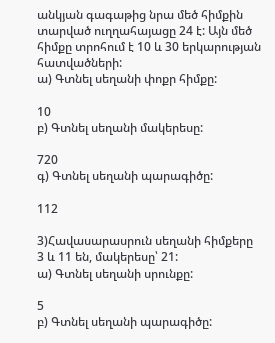անկյան գագաթից նրա մեծ հիմքին տարված ուղղահայացը 24 է: Այն մեծ հիմքը տրոհում է 10 և 30 երկարության հատվածների:
ա) Գտնել սեղանի փոքր հիմքը:

10
բ) Գտնել սեղանի մակերեսը:

720
գ) Գտնել սեղանի պարագիծը:

112

3)Հավասարասրուն սեղանի հիմքերը 3 և 11 են, մակերեսը՝ 21:
ա) Գտնել սեղանի սրունքը:

5
բ) Գտնել սեղանի պարագիծը: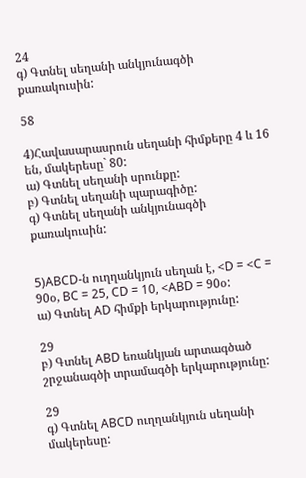24
գ) Գտնել սեղանի անկյունագծի քառակուսին:

58

4)Հավասարասրուն սեղանի հիմքերը 4 և 16 են, մակերեսը` 80:
ա) Գտնել սեղանի սրունքը:
բ) Գտնել սեղանի պարագիծը:
գ) Գտնել սեղանի անկյունագծի քառակուսին:


5)ABCD-ն ուղղանկյուն սեղան է, <D = <C = 90օ, BC = 25, CD = 10, <ABD = 90օ:
ա) Գտնել AD հիմքի երկարությունը:

29
բ) Գտնել ABD եռանկյան արտագծած շրջանագծի տրամագծի երկարությունը:

29
գ) Գտնել ABCD ուղղանկյուն սեղանի մակերեսը: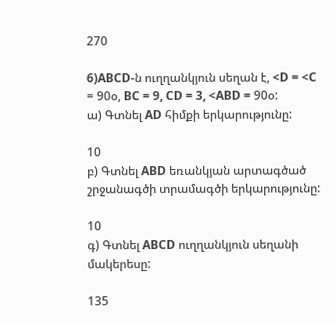270

6)ABCD-ն ուղղանկյուն սեղան է, <D = <C = 90օ, BC = 9, CD = 3, <ABD = 90օ:
ա) Գտնել AD հիմքի երկարությունը:

10
բ) Գտնել ABD եռանկյան արտագծած շրջանագծի տրամագծի երկարությունը:

10
գ) Գտնել ABCD ուղղանկյուն սեղանի մակերեսը:

135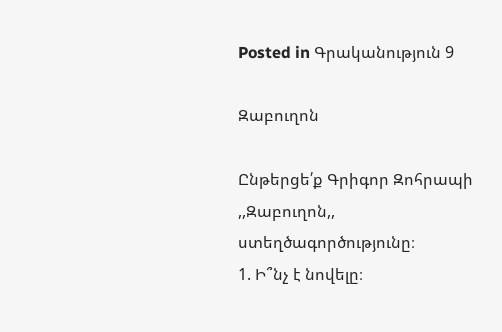Posted in Գրականություն 9

Զաբուղոն

Ընթերցե՛ք Գրիգոր Զոհրապի ,,Զաբուղոն,, ստեղծագործությունը։
1. Ի՞նչ է նովելը։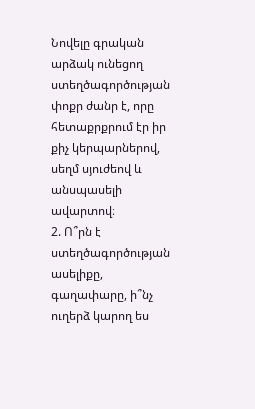Նովելը գրական արձակ ունեցող ստեղծագործության փոքր ժանր է, որը հետաքրքրում էր իր քիչ կերպարներով, սեղմ սյուժեով և անսպասելի ավարտով։
2. Ո՞րն է ստեղծագործության ասելիքը, գաղափարը, ի՞նչ ուղերձ կարող ես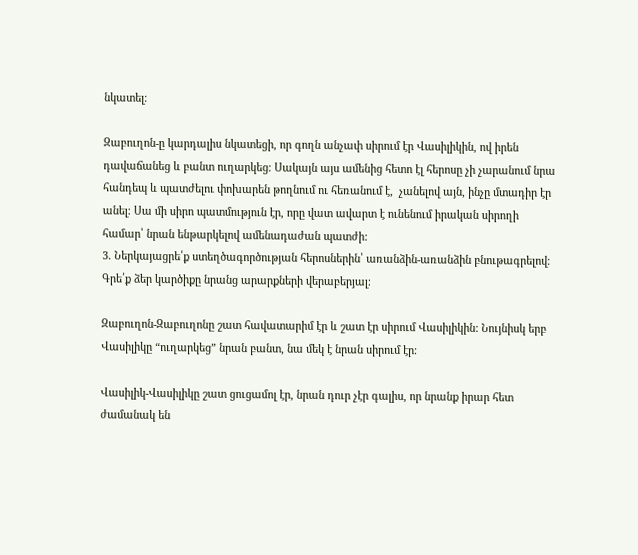նկատել։

Զաբուղոն-ը կարդալիս նկատեցի, որ գողն անչափ սիրում էր Վասիլիկին, ով իրեն դավաճանեց և բանտ ուղարկեց։ Սակայն այս ամենից հետո էլ հերոսը չի չարանում նրա հանդեպ և պատժելու փոխարեն թողնում ու հեռանում է,  չանելով այն, ինչը մտադիր էր անել։ Սա մի սիրո պատմություն էր, որը վատ ավարտ է ունենում իրական սիրողի համար՝ նրան ենթարկելով ամենադաժան պատժի:
3. Ներկայացրե՛ք ստեղծագործության հերոսներին՝ առանձին-առանձին բնութագրելով։
Գրե՛ք ձեր կարծիքը նրանց արարքների վերաբերյալ։

Զաբուղոն-Զաբուղոնը շատ հավատարիմ էր և շատ էր սիրում Վասիլիկին: Նույնիսկ երբ Վասիլիկը “ուղարկեց” նրան բանտ, նա մեկ է նրան սիրում էր։

Վասիլիկ-Վասիլիկը շատ ցուցամոլ էր, նրան դուր չէր գալիս, որ նրանք իրար հետ ժամանակ են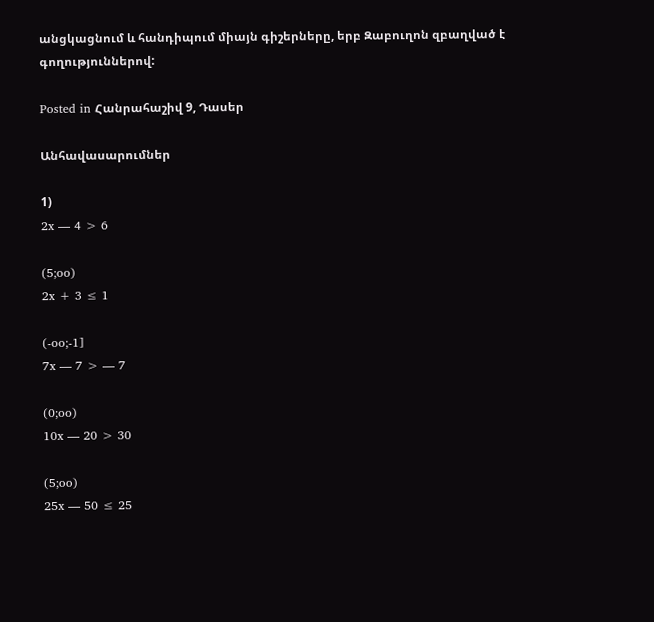անցկացնում և հանդիպում միայն գիշերները, երբ Զաբուղոն զբաղված է գողություններով:

Posted in Հանրահաշիվ 9, Դասեր

Անհավասարումներ

1)
2x — 4 > 6

(5;oo)
2x + 3 ≤ 1

(-oo;-1]
7x — 7 > — 7

(0;oo)
10x — 20 > 30

(5;oo)
25x — 50 ≤ 25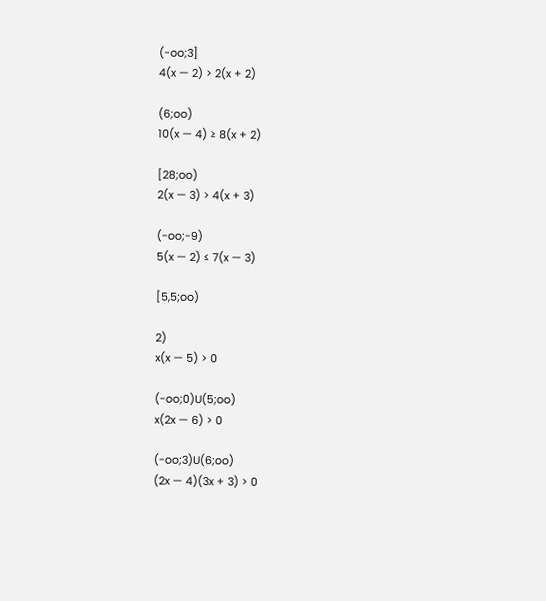(-oo;3]
4(x — 2) > 2(x + 2)

(6;oo)
10(x — 4) ≥ 8(x + 2)

[28;oo)
2(x — 3) > 4(x + 3)

(-oo;-9)
5(x — 2) ≤ 7(x — 3)

[5,5;oo)

2)
x(x — 5) > 0

(-oo;0)U(5;oo)
x(2x — 6) > 0

(-oo;3)U(6;oo)
(2x — 4)(3x + 3) > 0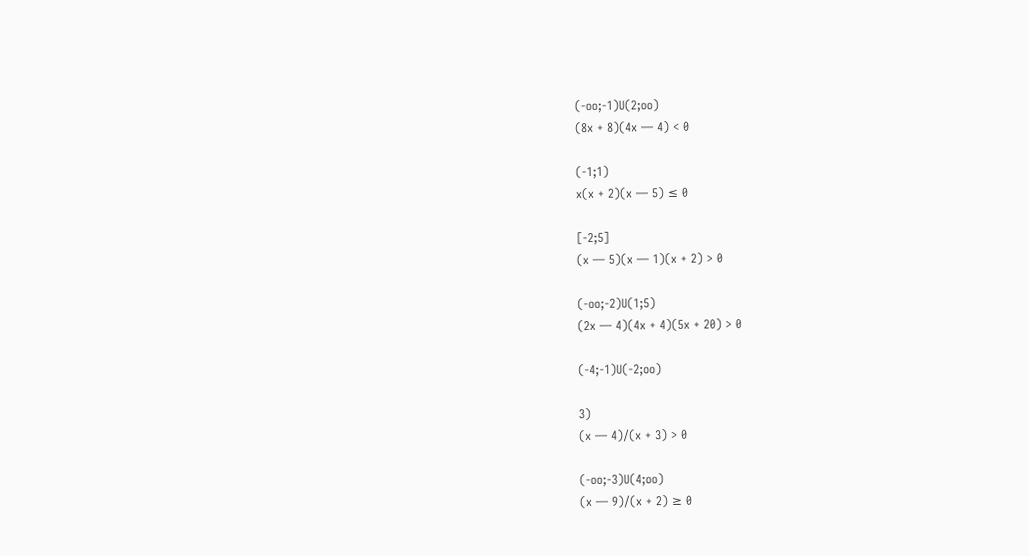(-oo;-1)U(2;oo)
(8x + 8)(4x — 4) < 0

(-1;1)
x(x + 2)(x — 5) ≤ 0

[-2;5]
(x — 5)(x — 1)(x + 2) > 0

(-oo;-2)U(1;5)
(2x — 4)(4x + 4)(5x + 20) > 0

(-4;-1)U(-2;oo)

3)
(x — 4)/(x + 3) > 0

(-oo;-3)U(4;oo)
(x — 9)/(x + 2) ≥ 0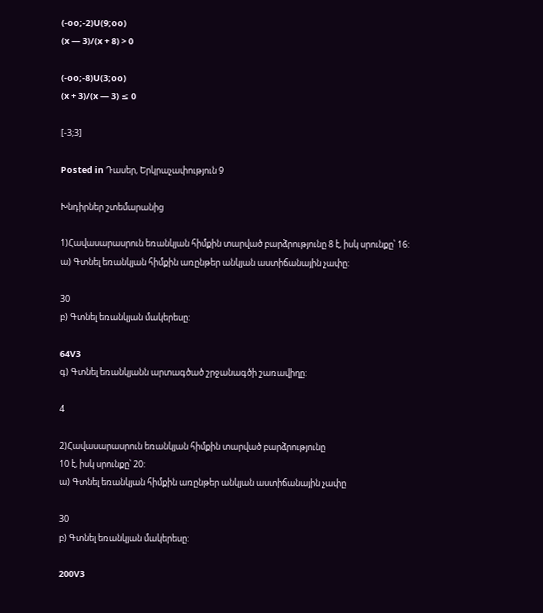(-oo;-2)U(9;oo)
(x — 3)/(x + 8) > 0

(-oo;-8)U(3;oo)
(x + 3)/(x — 3) ≤ 0

[-3;3]

Posted in Դասեր, Երկրաչափություն 9

Խնդիրներ շտեմարանից

1)Հավասարասրուն եռանկյան հիմքին տարված բարձրությունը 8 է, իսկ սրունքը՝ 16:
ա) Գտնել եռանկյան հիմքին առընթեր անկյան աստիճանային չափը:

30
բ) Գտնել եռանկյան մակերեսը:

64V3
գ) Գտնել եռանկյանն արտագծած շրջանագծի շառավիղը:

4

2)Հավասարասրուն եռանկյան հիմքին տարված բարձրությունը
10 է, իսկ սրունքը՝ 20:
ա) Գտնել եռանկյան հիմքին առընթեր անկյան աստիճանային չափը

30
բ) Գտնել եռանկյան մակերեսը:

200V3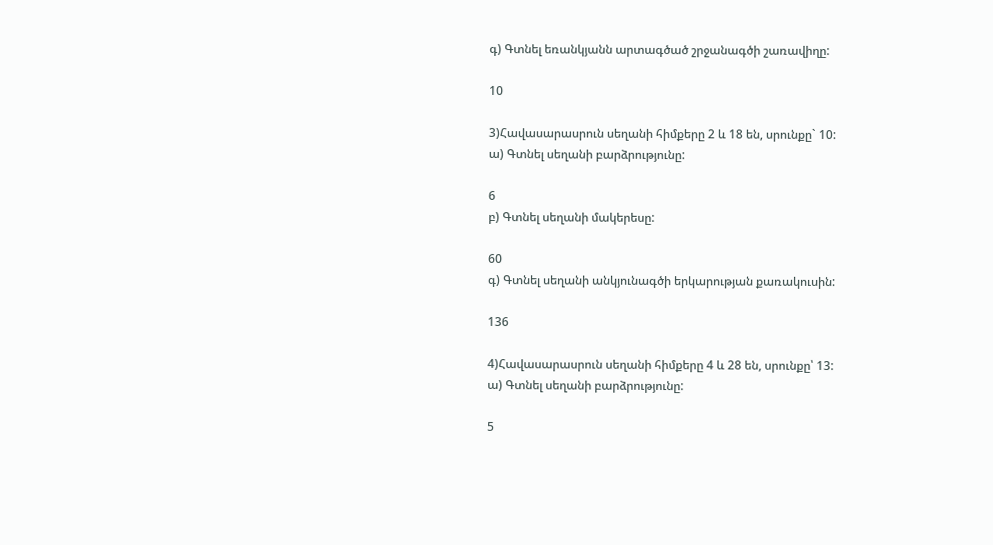գ) Գտնել եռանկյանն արտագծած շրջանագծի շառավիղը:

10

3)Հավասարասրուն սեղանի հիմքերը 2 և 18 են, սրունքը` 10:
ա) Գտնել սեղանի բարձրությունը:

6
բ) Գտնել սեղանի մակերեսը:

60
գ) Գտնել սեղանի անկյունագծի երկարության քառակուսին:

136

4)Հավասարասրուն սեղանի հիմքերը 4 և 28 են, սրունքը՝ 13:
ա) Գտնել սեղանի բարձրությունը:

5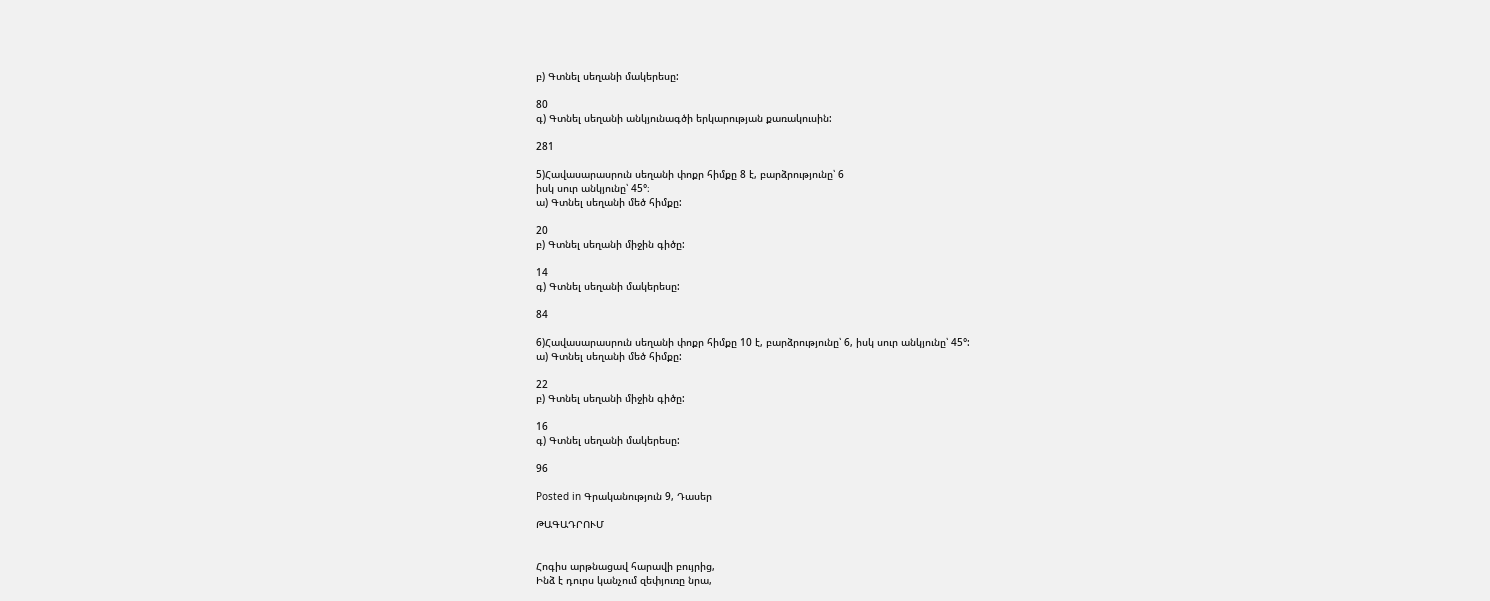բ) Գտնել սեղանի մակերեսը:

80
գ) Գտնել սեղանի անկյունագծի երկարության քառակուսին:

281

5)Հավասարասրուն սեղանի փոքր հիմքը 8 է, բարձրությունը՝ 6
իսկ սուր անկյունը՝ 45°։
ա) Գտնել սեղանի մեծ հիմքը:

20
բ) Գտնել սեղանի միջին գիծը:

14
գ) Գտնել սեղանի մակերեսը:

84

6)Հավասարասրուն սեղանի փոքր հիմքը 10 է, բարձրությունը՝ 6, իսկ սուր անկյունը՝ 45°:
ա) Գտնել սեղանի մեծ հիմքը:

22
բ) Գտնել սեղանի միջին գիծը:

16
գ) Գտնել սեղանի մակերեսը:

96

Posted in Գրականություն 9, Դասեր

ԹԱԳԱԴՐՈՒՄ


Հոգիս արթնացավ հարավի բույրից,
Ինձ է դուրս կանչում զեփյուռը նրա,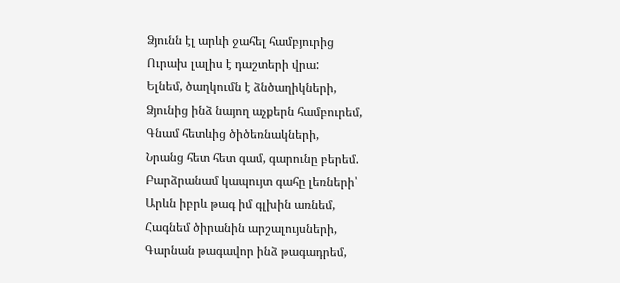Ձյունն էլ արևի ջահել համբյուրից
Ուրախ լալիս է դաշտերի վրա:
Ելնեմ, ծաղկումն է ձնծաղիկների,
Ձյունից ինձ նայող աչքերն համբուրեմ,
Գնամ հետևից ծիծեռնակների,
Նրանց հետ հետ գամ, գարունը բերեմ.
Բարձրանամ կապույտ գահը լեռների՝
Արևն իբրև թագ իմ գլխին առնեմ,
Հագնեմ ծիրանին արշալույսների,
Գարնան թագավոր ինձ թագադրեմ,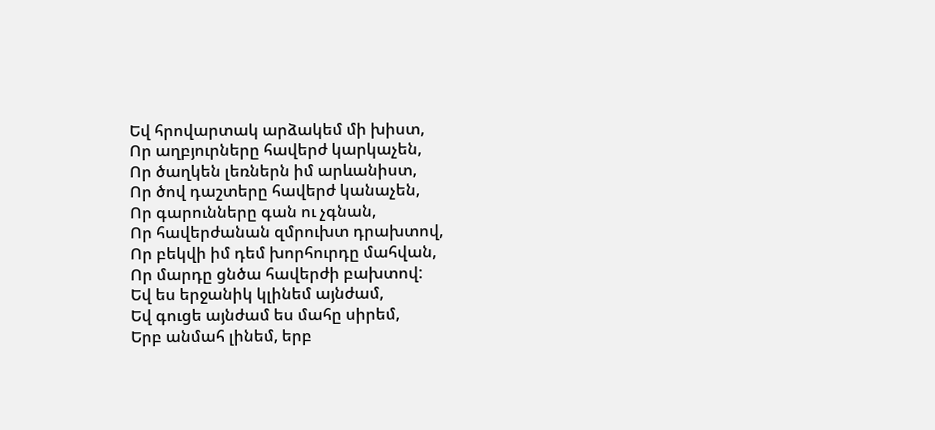Եվ հրովարտակ արձակեմ մի խիստ,
Որ աղբյուրները հավերժ կարկաչեն,
Որ ծաղկեն լեռներն իմ արևանիստ,
Որ ծով դաշտերը հավերժ կանաչեն,
Որ գարունները գան ու չգնան,
Որ հավերժանան զմրուխտ դրախտով,
Որ բեկվի իմ դեմ խորհուրդը մահվան,
Որ մարդը ցնծա հավերժի բախտով:
Եվ ես երջանիկ կլինեմ այնժամ,
Եվ գուցե այնժամ ես մահը սիրեմ,
Երբ անմահ լինեմ, երբ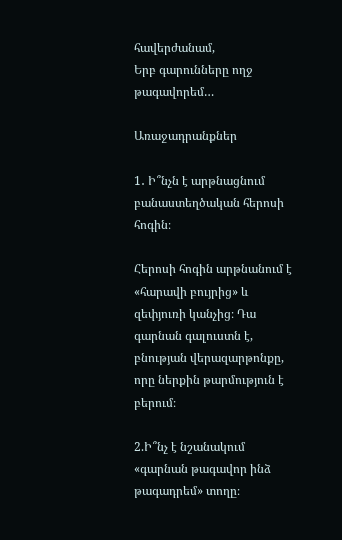հավերժանամ,
Երբ գարունները ողջ թագավորեմ…

Առաջադրանքներ

1․ Ի՞նչն է արթնացնում բանաստեղծական հերոսի հոգին։

Հերոսի հոգին արթնանում է «հարավի բույրից» և զեփյուռի կանչից։ Դա գարնան գալուստն է, բնության վերազարթոնքը, որը ներքին թարմություն է բերում։

2.Ի՞նչ է նշանակում «գարնան թագավոր ինձ թագադրեմ» տողը։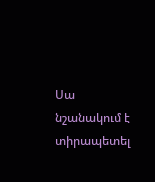Սա նշանակում է տիրապետել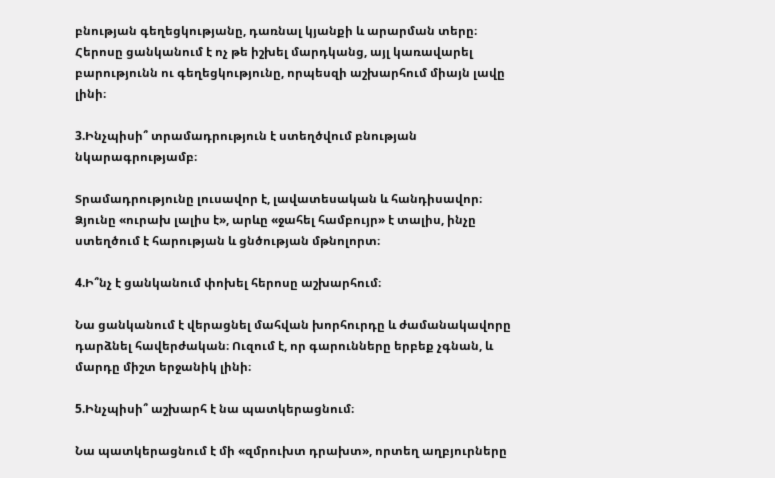բնության գեղեցկությանը, դառնալ կյանքի և արարման տերը։ Հերոսը ցանկանում է ոչ թե իշխել մարդկանց, այլ կառավարել բարությունն ու գեղեցկությունը, որպեսզի աշխարհում միայն լավը լինի։

3.Ինչպիսի՞ տրամադրություն է ստեղծվում բնության նկարագրությամբ։

Տրամադրությունը լուսավոր է, լավատեսական և հանդիսավոր։ Ձյունը «ուրախ լալիս է», արևը «ջահել համբույր» է տալիս, ինչը ստեղծում է հարության և ցնծության մթնոլորտ։

4.Ի՞նչ է ցանկանում փոխել հերոսը աշխարհում։

Նա ցանկանում է վերացնել մահվան խորհուրդը և ժամանակավորը դարձնել հավերժական։ Ուզում է, որ գարունները երբեք չգնան, և մարդը միշտ երջանիկ լինի։

5.Ինչպիսի՞ աշխարհ է նա պատկերացնում։

Նա պատկերացնում է մի «զմրուխտ դրախտ», որտեղ աղբյուրները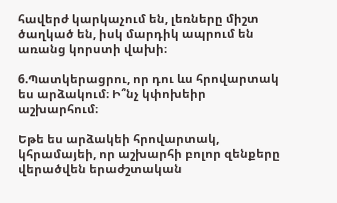հավերժ կարկաչում են, լեռները միշտ ծաղկած են, իսկ մարդիկ ապրում են առանց կորստի վախի։

6.Պատկերացրու, որ դու ևս հրովարտակ ես արձակում։ Ի՞նչ կփոխեիր աշխարհում։

Եթե ես արձակեի հրովարտակ, կհրամայեի, որ աշխարհի բոլոր զենքերը վերածվեն երաժշտական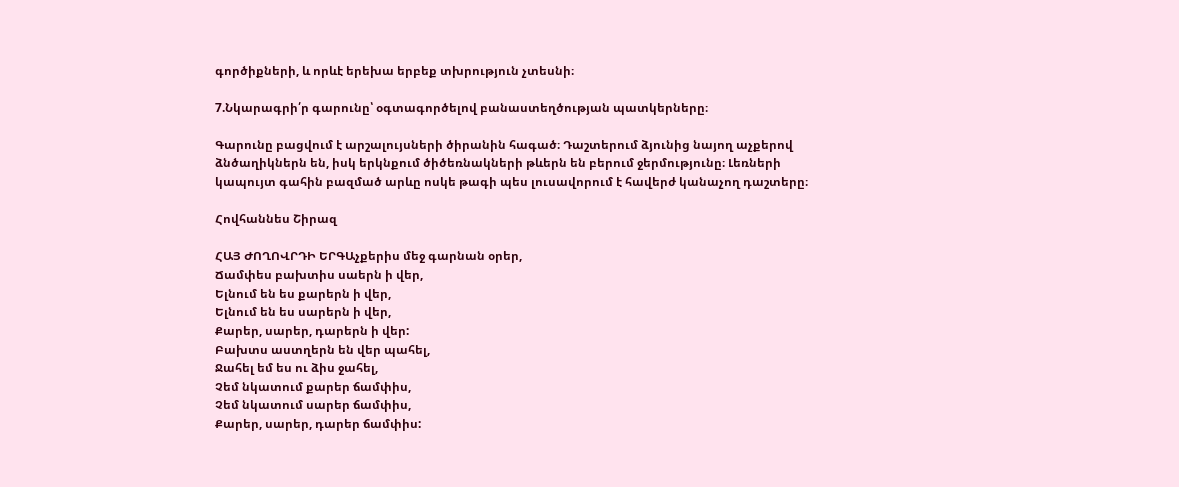գործիքների, և որևէ երեխա երբեք տխրություն չտեսնի։

7.Նկարագրի՛ր գարունը՝ օգտագործելով բանաստեղծության պատկերները։

Գարունը բացվում է արշալույսների ծիրանին հագած։ Դաշտերում ձյունից նայող աչքերով ձնծաղիկներն են, իսկ երկնքում ծիծեռնակների թևերն են բերում ջերմությունը։ Լեռների կապույտ գահին բազմած արևը ոսկե թագի պես լուսավորում է հավերժ կանաչող դաշտերը։

Հովհաննես Շիրազ

ՀԱՅ ԺՈՂՈՎՐԴԻ ԵՐԳԱչքերիս մեջ գարնան օրեր,
Ճամփես բախտիս սաերն ի վեր,
Ելնում են ես քարերն ի վեր,
Ելնում են ես սարերն ի վեր,
Քարեր, սարեր, դարերն ի վեր:
Բախտս աստղերն են վեր պահել,
Ջահել եմ ես ու ձիս ջահել,
Չեմ նկատում քարեր ճամփիս,
Չեմ նկատում սարեր ճամփիս,
Քարեր, սարեր, դարեր ճամփիս: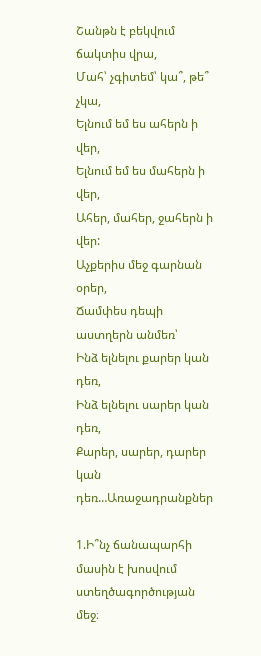Շանթն է բեկվում ճակտիս վրա,
Մահ՝ չգիտեմ՝ կա՞, թե՞ չկա,
Ելնում եմ ես ահերն ի վեր,
Ելնում եմ ես մահերն ի վեր,
Ահեր, մահեր, ջահերն ի վեր:
Աչքերիս մեջ գարնան օրեր,
Ճամփես դեպի աստղերն անմեռ՝
Ինձ ելնելու քարեր կան դեռ,
Ինձ ելնելու սարեր կան դեռ,
Քարեր, սարեր, դարեր կան դեռ…Առաջադրանքներ

1.Ի՞նչ ճանապարհի մասին է խոսվում ստեղծագործության մեջ։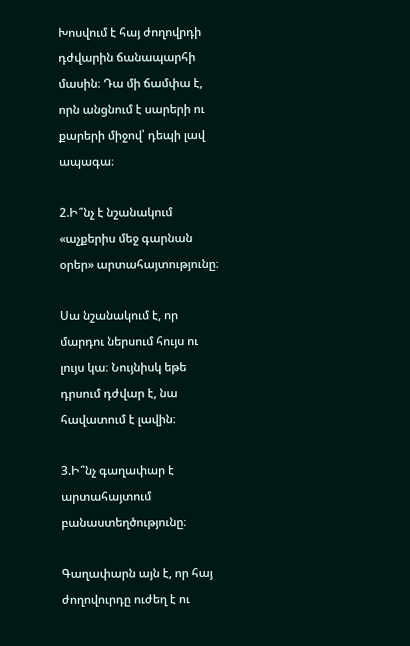Խոսվում է հայ ժողովրդի դժվարին ճանապարհի մասին։ Դա մի ճամփա է, որն անցնում է սարերի ու քարերի միջով՝ դեպի լավ ապագա։

2.Ի՞նչ է նշանակում «աչքերիս մեջ գարնան օրեր» արտահայտությունը։

Սա նշանակում է, որ մարդու ներսում հույս ու լույս կա։ Նույնիսկ եթե դրսում դժվար է, նա հավատում է լավին։

3.Ի՞նչ գաղափար է արտահայտում բանաստեղծությունը։

Գաղափարն այն է, որ հայ ժողովուրդը ուժեղ է ու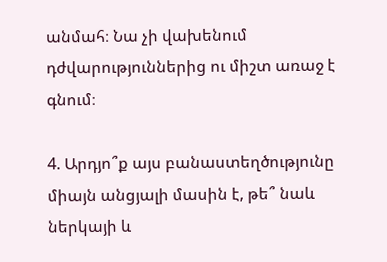անմահ։ Նա չի վախենում դժվարություններից ու միշտ առաջ է գնում։

4. Արդյո՞ք այս բանաստեղծությունը միայն անցյալի մասին է, թե՞ նաև ներկայի և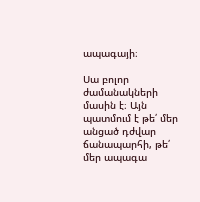ապագայի։

Սա բոլոր ժամանակների մասին է։ Այն պատմում է թե՛ մեր անցած դժվար ճանապարհի, թե՛ մեր ապագա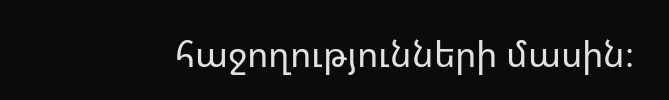հաջողությունների մասին։